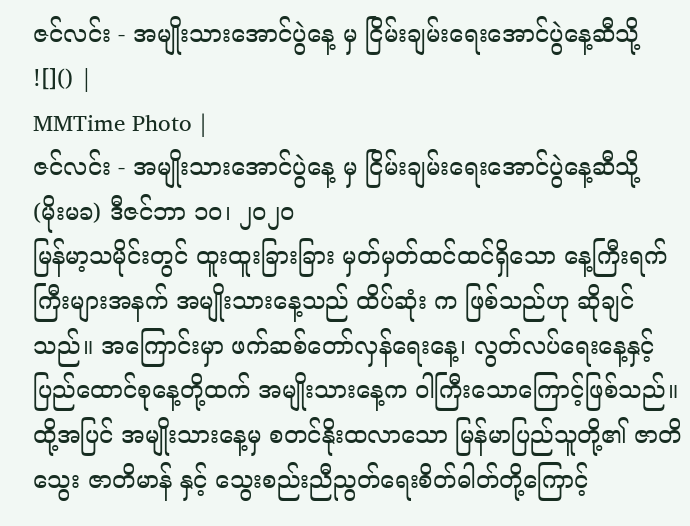ဇင်လင်း - အမျိုးသားအောင်ပွဲနေ့ မှ ငြိမ်းချမ်းရေးအောင်ပွဲနေ့ဆီသို့
![]() |
MMTime Photo |
ဇင်လင်း - အမျိုးသားအောင်ပွဲနေ့ မှ ငြိမ်းချမ်းရေးအောင်ပွဲနေ့ဆီသို့
(မိုးမခ) ဒီဇင်ဘာ ၁၀၊ ၂၀၂၀
မြန်မာ့သမိုင်းတွင် ထူးထူးခြားခြား မှတ်မှတ်ထင်ထင်ရှိသော နေ့ကြီးရက်ကြီးများအနက် အမျိုးသားနေ့သည် ထိပ်ဆုံး က ဖြစ်သည်ဟု ဆိုချင်သည်။ အကြောင်းမှာ ဖက်ဆစ်တော်လှန်ရေးနေ့၊ လွတ်လပ်ရေးနေ့နှင့် ပြည်ထောင်စုနေ့တို့ထက် အမျိုးသားနေ့က ၀ါကြီးသောကြောင့်ဖြစ်သည်။ ထို့အပြင် အမျိုးသားနေ့မှ စတင်နိုးထလာသော မြန်မာပြည်သူတို့၏ ဇာတိသွေး ဇာတိမာန် နှင့် သွေးစည်းညီညွတ်ရေးစိတ်ဓါတ်တို့ကြောင့်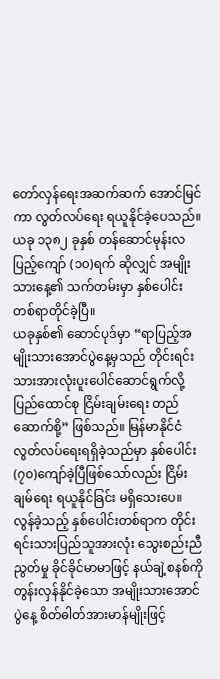တော်လှန်ရေးအဆက်ဆက် အောင်မြင်ကာ လွတ်လပ်ရေး ရယူနိုင်ခဲ့ပေသည်။ ယခု ၁၃၈၂ ခုနှစ် တန်ဆောင်မုန်းလပြည့်ကျော် (၁၀)ရက် ဆိုလျှင် အမျိုးသားနေ့၏ သက်တမ်းမှာ နှစ်ပေါင်းတစ်ရာတိုင်ခဲ့ပြီ။
ယခုနှစ်၏ ဆောင်ပုဒ်မှာ “ရာပြည့်အမျိုးသားအောင်ပွဲနေ့မှသည် တိုင်းရင်းသားအားလုံးပူးပေါင်ဆောင်ရွက်လို့ ပြည်ထောင်စု ငြိမ်းချမ်းရေး တည်ဆောက်စို့” ဖြစ်သည်။ မြန်မာနိုင်ငံလွတ်လပ်ရေးရရှိခဲ့သည်မှာ နှစ်ပေါင်း (၇၀)ကျော်ခဲ့ပြီဖြစ်သော်လည်း ငြိမ်းချမ်ရေး ရယူနိုင်ခြင်း မရှိသေးပေ။ လွန်ခဲ့သည့် နှစ်ပေါင်းတစ်ရာက တိုင်းရင်းသားပြည်သူအားလုံး သွေးစည်းညီညွတ်မှု ခိုင်ခိုင်မာမာဖြင့် နယ်ချဲ့စနစ်ကို တွန်းလှန်နိုင်ခဲ့သော အမျိုးသားအောင်ပွဲနေ့ စိတ်ဓါတ်အားမာန်မျိုးဖြင့်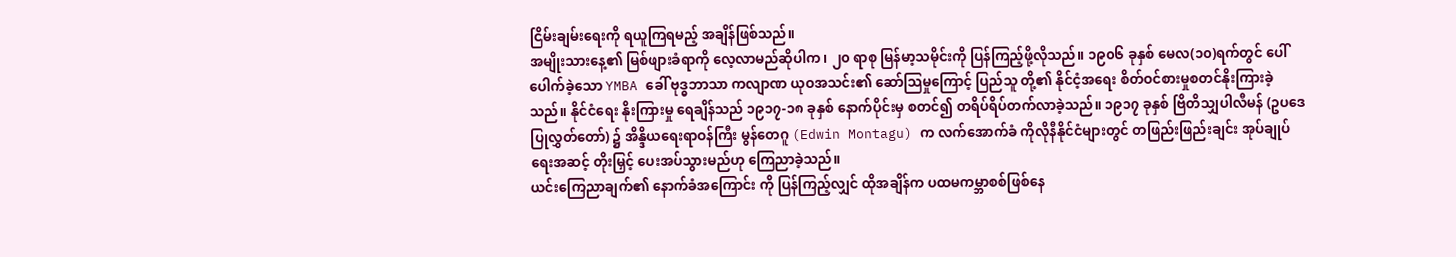ငြိမ်းချမ်းရေးကို ရယူကြရမည့် အချိန်ဖြစ်သည်။
အမျိုးသားနေ့၏ မြစ်ဖျားခံရာကို လေ့လာမည်ဆိုပါက၊ ၂၀ ရာစု မြန်မာ့သမိုင်းကို ပြန်ကြည့်ဖို့လိုသည်။ ၁၉၀၆ ခုနှစ် မေလ(၁၀)ရက်တွင် ပေါ်ပေါက်ခဲ့သော YMBA ခေါ် ဗုဒ္ဓဘာသာ ကလျာဏ ယုဝအသင်း၏ ဆော်သြမှုကြောင့် ပြည်သူ တို့၏ နိုင်ငံ့အရေး စိတ်ဝင်စားမှုစတင်နိုးကြားခဲ့သည်။ နိုင်ငံရေး နိုးကြားမှု ရေချိန်သည် ၁၉၁၇-၁၈ ခုနှစ် နောက်ပိုင်းမှ စတင်၍ တရိပ်ရိပ်တက်လာခဲ့သည်။ ၁၉၁၇ ခုနှစ် ဗြိတိသျှပါလီမန် (ဥပဒေ ပြုလွှတ်တော်) ၌ အိန္ဒိယရေးရာဝန်ကြီး မွန်တေဂူ (Edwin Montagu) က လက်အောက်ခံ ကိုလိုနီနိုင်ငံများတွင် တဖြည်းဖြည်းချင်း အုပ်ချုပ်ရေးအဆင့် တိုးမြှင့် ပေးအပ်သွားမည်ဟု ကြေညာခဲ့သည်။
ယင်းကြေညာချက်၏ နောက်ခံအကြောင်း ကို ပြန်ကြည့်လျှင် ထိုအချိန်က ပထမကမ္ဘာစစ်ဖြစ်နေ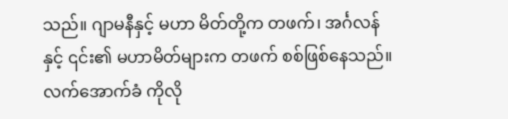သည်။ ဂျာမနီနှင့် မဟာ မိတ်တို့က တဖက်၊ အင်္ဂလန်နှင့် ၎င်း၏ မဟာမိတ်များက တဖက် စစ်ဖြစ်နေသည်။ လက်အောက်ခံ ကိုလို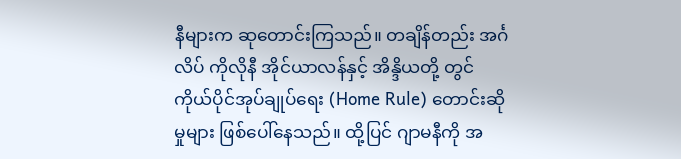နီများက ဆုတောင်းကြသည်။ တချိန်တည်း အင်္ဂလိပ် ကိုလိုနီ အိုင်ယာလန်နှင့် အိန္ဒိယတို့ တွင် ကိုယ်ပိုင်အုပ်ချုပ်ရေး (Home Rule) တောင်းဆိုမှုများ ဖြစ်ပေါ်နေသည်။ ထို့ပြင် ဂျာမနီကို အ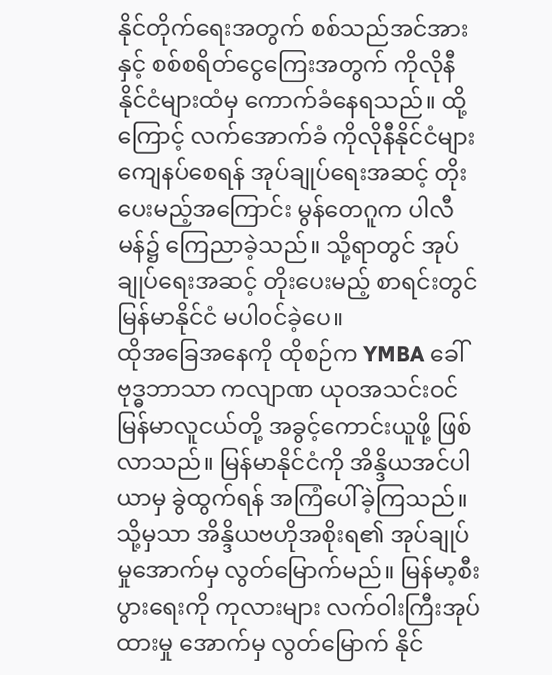နိုင်တိုက်ရေးအတွက် စစ်သည်အင်အားနှင့် စစ်စရိတ်ငွေကြေးအတွက် ကိုလိုနီ နိုင်ငံများထံမှ ကောက်ခံနေရသည်။ ထို့ကြောင့် လက်အောက်ခံ ကိုလိုနီနိုင်ငံများ ကျေနပ်စေရန် အုပ်ချုပ်ရေးအဆင့် တိုးပေးမည့်အကြောင်း မွန်တေဂူက ပါလီမန်၌ ကြေညာခဲ့သည်။ သို့ရာတွင် အုပ်ချုပ်ရေးအဆင့် တိုးပေးမည့် စာရင်းတွင် မြန်မာနိုင်ငံ မပါ၀င်ခဲ့ပေ။
ထိုအခြေအနေကို ထိုစဉ်က YMBA ခေါ် ဗုဒ္ဓဘာသာ ကလျာဏ ယုဝအသင်းဝင် မြန်မာလူငယ်တို့ အခွင့်ကောင်းယူဖို့ ဖြစ်လာသည်။ မြန်မာနိုင်ငံကို အိန္ဒိယအင်ပါယာမှ ခွဲထွက်ရန် အကြံပေါ်ခဲ့ကြသည်။ သို့မှသာ အိန္ဒိယဗဟိုအစိုးရ၏ အုပ်ချုပ်မှုအောက်မှ လွတ်မြောက်မည်။ မြန်မာ့စီးပွားရေးကို ကုလားများ လက်ဝါးကြီးအုပ်ထားမှု အောက်မှ လွတ်မြောက် နိုင်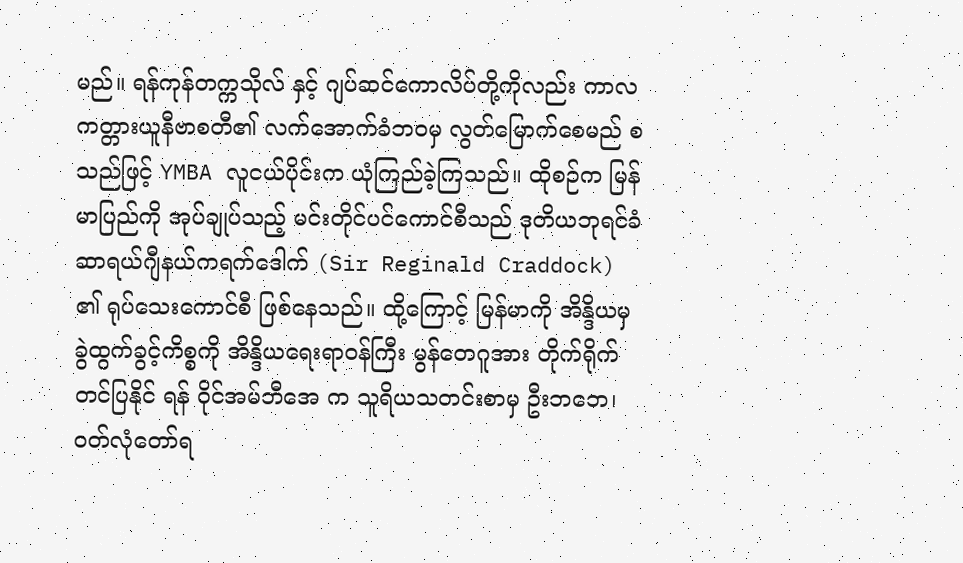မည်။ ရန်ကုန်တက္ကသိုလ် နှင့် ဂျပ်ဆင်ကောလိပ်တို့ကိုလည်း ကာလကတ္တားယူနီဗာစတီ၏ လက်အောက်ခံဘဝမှ လွတ်မြောက်စေမည် စသည်ဖြင့် YMBA လူငယ်ပိုင်းက ယုံကြည်ခဲ့ကြသည်။ ထိုစဉ်က မြန်မာပြည်ကို အုပ်ချုပ်သည့် မင်းတိုင်ပင်ကောင်စီသည် ဒုတိယဘုရင်ခံ ဆာရယ်ဂျီနယ်ကရက်ဒေါက် (Sir Reginald Craddock) ၏ ရုပ်သေးကောင်စီ ဖြစ်နေသည်။ ထို့ကြောင့် မြန်မာကို အိန္ဒိယမှ ခွဲထွက်ခွင့်ကိစ္စကို အိန္ဒိယရေးရာဝန်ကြီး မွန်တေဂူအား တိုက်ရိုက် တင်ပြနိုင် ရန် ၀ိုင်အမ်ဘီအေ က သူရိယသတင်းစာမှ ဦးဘဘေ၊ ၀တ်လုံတော်ရ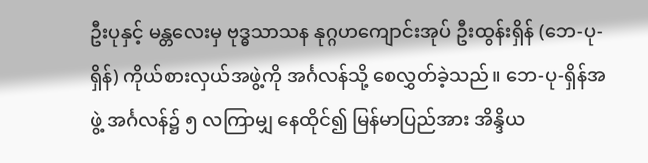ဦးပုနှင့် မန္တလေးမှ ဗုဒ္ဓသာသန နုဂ္ဂဟကျောင်းအုပ် ဦးထွန်းရှိန် (ဘေ-ပု-ရှိန်) ကိုယ်စားလှယ်အဖွဲ့ကို အင်္ဂလန်သို့ စေလွှတ်ခဲ့သည်။ ဘေ-ပု-ရှိန်အဖွဲ့ အင်္ဂလန်၌ ၅ လကြာမျှ နေထိုင်၍ မြန်မာပြည်အား အိန္ဒိယ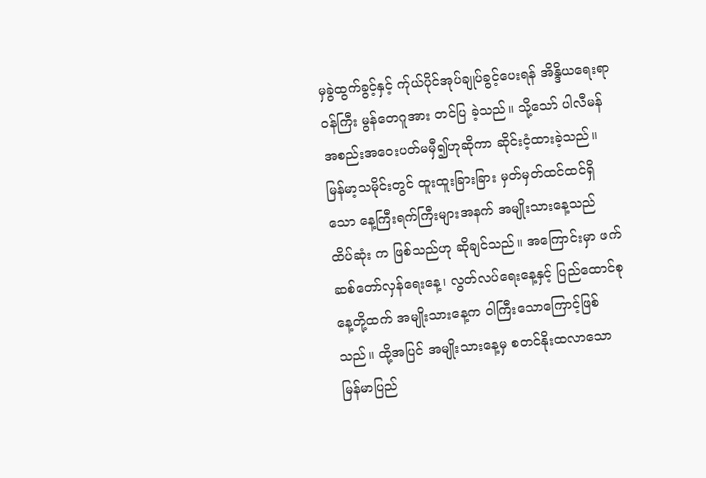မှခွဲထွက်ခွင့်နှင့် က်ုယ်ပိုင်အုပ်ချုပ်ခွင့်ပေးရန် အိန္ဒိယရေးရာဝန်ကြီး မွန်တေဂူအား တင်ပြ ခဲ့သည်။ သို့သော် ပါလီမန် အစည်းအဝေးပတ်မမှီ၍ဟုဆိုကာ ဆိုင်းငံ့ထားခဲ့သည်။
မြန်မာ့သမိုင်းတွင် ထူးထူးခြားခြား မှတ်မှတ်ထင်ထင်ရှိသော နေ့ကြီးရက်ကြီးများအနက် အမျိုးသားနေ့သည် ထိပ်ဆုံး က ဖြစ်သည်ဟု ဆိုချင်သည်။ အကြောင်းမှာ ဖက်ဆစ်တော်လှန်ရေးနေ့၊ လွတ်လပ်ရေးနေ့နှင့် ပြည်ထောင်စုနေ့တို့ထက် အမျိုးသားနေ့က ၀ါကြီးသောကြောင့်ဖြစ်သည်။ ထို့အပြင် အမျိုးသားနေ့မှ စတင်နိုးထလာသော မြန်မာပြည်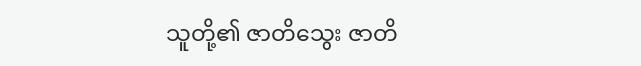သူတို့၏ ဇာတိသွေး ဇာတိ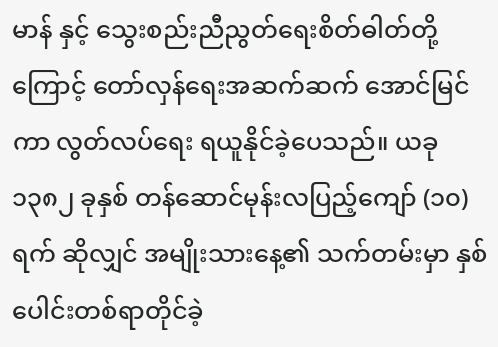မာန် နှင့် သွေးစည်းညီညွတ်ရေးစိတ်ဓါတ်တို့ကြောင့် တော်လှန်ရေးအဆက်ဆက် အောင်မြင်ကာ လွတ်လပ်ရေး ရယူနိုင်ခဲ့ပေသည်။ ယခု ၁၃၈၂ ခုနှစ် တန်ဆောင်မုန်းလပြည့်ကျော် (၁၀)ရက် ဆိုလျှင် အမျိုးသားနေ့၏ သက်တမ်းမှာ နှစ်ပေါင်းတစ်ရာတိုင်ခဲ့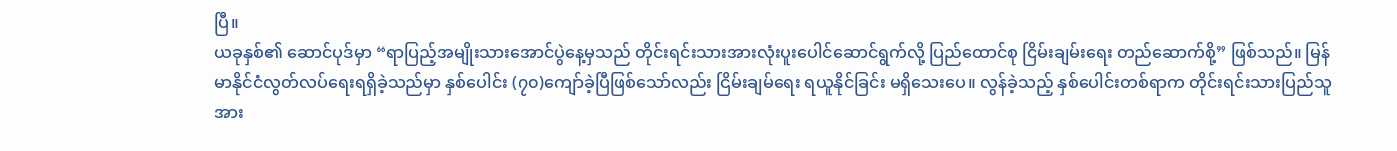ပြီ။
ယခုနှစ်၏ ဆောင်ပုဒ်မှာ “ရာပြည့်အမျိုးသားအောင်ပွဲနေ့မှသည် တိုင်းရင်းသားအားလုံးပူးပေါင်ဆောင်ရွက်လို့ ပြည်ထောင်စု ငြိမ်းချမ်းရေး တည်ဆောက်စို့” ဖြစ်သည်။ မြန်မာနိုင်ငံလွတ်လပ်ရေးရရှိခဲ့သည်မှာ နှစ်ပေါင်း (၇၀)ကျော်ခဲ့ပြီဖြစ်သော်လည်း ငြိမ်းချမ်ရေး ရယူနိုင်ခြင်း မရှိသေးပေ။ လွန်ခဲ့သည့် နှစ်ပေါင်းတစ်ရာက တိုင်းရင်းသားပြည်သူအား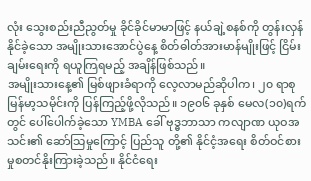လုံး သွေးစည်းညီညွတ်မှု ခိုင်ခိုင်မာမာဖြင့် နယ်ချဲ့စနစ်ကို တွန်းလှန်နိုင်ခဲ့သော အမျိုးသားအောင်ပွဲနေ့ စိတ်ဓါတ်အားမာန်မျိုးဖြင့် ငြိမ်းချမ်းရေးကို ရယူကြရမည့် အချိန်ဖြစ်သည်။
အမျိုးသားနေ့၏ မြစ်ဖျားခံရာကို လေ့လာမည်ဆိုပါက၊ ၂၀ ရာစု မြန်မာ့သမိုင်းကို ပြန်ကြည့်ဖို့လိုသည်။ ၁၉၀၆ ခုနှစ် မေလ(၁၀)ရက်တွင် ပေါ်ပေါက်ခဲ့သော YMBA ခေါ် ဗုဒ္ဓဘာသာ ကလျာဏ ယုဝအသင်း၏ ဆော်သြမှုကြောင့် ပြည်သူ တို့၏ နိုင်ငံ့အရေး စိတ်ဝင်စားမှုစတင်နိုးကြားခဲ့သည်။ နိုင်ငံရေး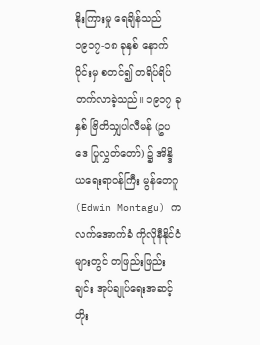နိုးကြားမှု ရေချိန်သည် ၁၉၁၇-၁၈ ခုနှစ် နောက်ပိုင်းမှ စတင်၍ တရိပ်ရိပ်တက်လာခဲ့သည်။ ၁၉၁၇ ခုနှစ် ဗြိတိသျှပါလီမန် (ဥပဒေ ပြုလွှတ်တော်) ၌ အိန္ဒိယရေးရာဝန်ကြီး မွန်တေဂူ (Edwin Montagu) က လက်အောက်ခံ ကိုလိုနီနိုင်ငံများတွင် တဖြည်းဖြည်းချင်း အုပ်ချုပ်ရေးအဆင့် တိုး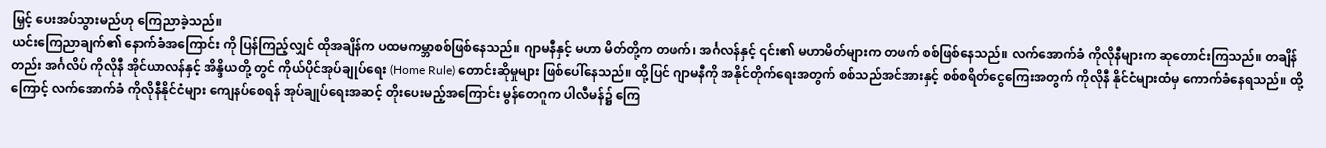မြှင့် ပေးအပ်သွားမည်ဟု ကြေညာခဲ့သည်။
ယင်းကြေညာချက်၏ နောက်ခံအကြောင်း ကို ပြန်ကြည့်လျှင် ထိုအချိန်က ပထမကမ္ဘာစစ်ဖြစ်နေသည်။ ဂျာမနီနှင့် မဟာ မိတ်တို့က တဖက်၊ အင်္ဂလန်နှင့် ၎င်း၏ မဟာမိတ်များက တဖက် စစ်ဖြစ်နေသည်။ လက်အောက်ခံ ကိုလိုနီများက ဆုတောင်းကြသည်။ တချိန်တည်း အင်္ဂလိပ် ကိုလိုနီ အိုင်ယာလန်နှင့် အိန္ဒိယတို့ တွင် ကိုယ်ပိုင်အုပ်ချုပ်ရေး (Home Rule) တောင်းဆိုမှုများ ဖြစ်ပေါ်နေသည်။ ထို့ပြင် ဂျာမနီကို အနိုင်တိုက်ရေးအတွက် စစ်သည်အင်အားနှင့် စစ်စရိတ်ငွေကြေးအတွက် ကိုလိုနီ နိုင်ငံများထံမှ ကောက်ခံနေရသည်။ ထို့ကြောင့် လက်အောက်ခံ ကိုလိုနီနိုင်ငံများ ကျေနပ်စေရန် အုပ်ချုပ်ရေးအဆင့် တိုးပေးမည့်အကြောင်း မွန်တေဂူက ပါလီမန်၌ ကြေ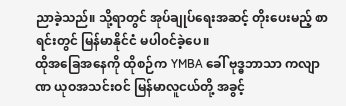ညာခဲ့သည်။ သို့ရာတွင် အုပ်ချုပ်ရေးအဆင့် တိုးပေးမည့် စာရင်းတွင် မြန်မာနိုင်ငံ မပါ၀င်ခဲ့ပေ။
ထိုအခြေအနေကို ထိုစဉ်က YMBA ခေါ် ဗုဒ္ဓဘာသာ ကလျာဏ ယုဝအသင်းဝင် မြန်မာလူငယ်တို့ အခွင့်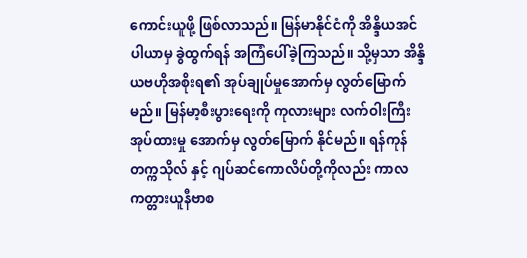ကောင်းယူဖို့ ဖြစ်လာသည်။ မြန်မာနိုင်ငံကို အိန္ဒိယအင်ပါယာမှ ခွဲထွက်ရန် အကြံပေါ်ခဲ့ကြသည်။ သို့မှသာ အိန္ဒိယဗဟိုအစိုးရ၏ အုပ်ချုပ်မှုအောက်မှ လွတ်မြောက်မည်။ မြန်မာ့စီးပွားရေးကို ကုလားများ လက်ဝါးကြီးအုပ်ထားမှု အောက်မှ လွတ်မြောက် နိုင်မည်။ ရန်ကုန်တက္ကသိုလ် နှင့် ဂျပ်ဆင်ကောလိပ်တို့ကိုလည်း ကာလကတ္တားယူနီဗာစ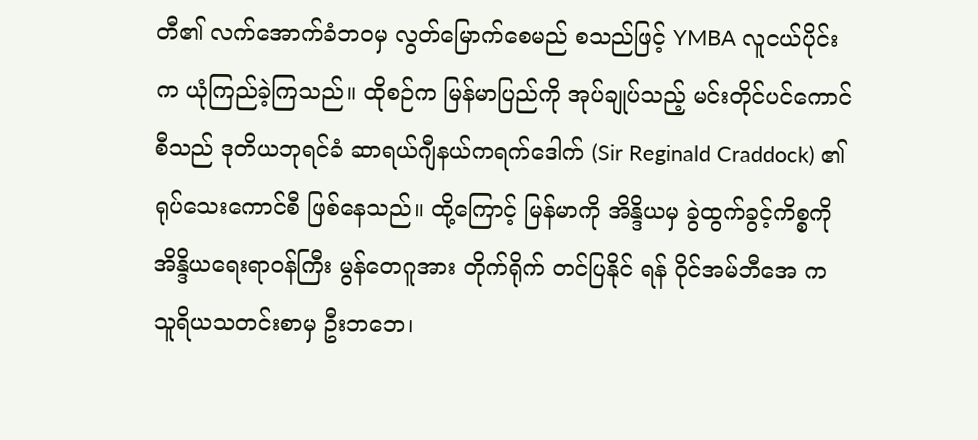တီ၏ လက်အောက်ခံဘဝမှ လွတ်မြောက်စေမည် စသည်ဖြင့် YMBA လူငယ်ပိုင်းက ယုံကြည်ခဲ့ကြသည်။ ထိုစဉ်က မြန်မာပြည်ကို အုပ်ချုပ်သည့် မင်းတိုင်ပင်ကောင်စီသည် ဒုတိယဘုရင်ခံ ဆာရယ်ဂျီနယ်ကရက်ဒေါက် (Sir Reginald Craddock) ၏ ရုပ်သေးကောင်စီ ဖြစ်နေသည်။ ထို့ကြောင့် မြန်မာကို အိန္ဒိယမှ ခွဲထွက်ခွင့်ကိစ္စကို အိန္ဒိယရေးရာဝန်ကြီး မွန်တေဂူအား တိုက်ရိုက် တင်ပြနိုင် ရန် ၀ိုင်အမ်ဘီအေ က သူရိယသတင်းစာမှ ဦးဘဘေ၊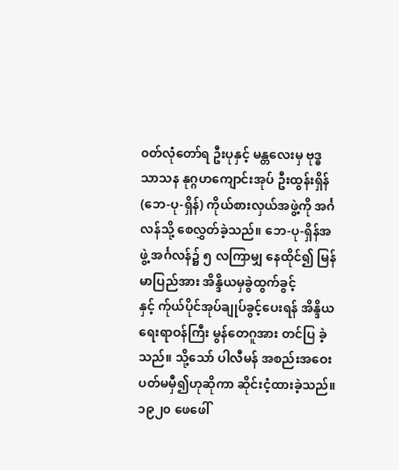၀တ်လုံတော်ရ ဦးပုနှင့် မန္တလေးမှ ဗုဒ္ဓသာသန နုဂ္ဂဟကျောင်းအုပ် ဦးထွန်းရှိန် (ဘေ-ပု-ရှိန်) ကိုယ်စားလှယ်အဖွဲ့ကို အင်္ဂလန်သို့ စေလွှတ်ခဲ့သည်။ ဘေ-ပု-ရှိန်အဖွဲ့ အင်္ဂလန်၌ ၅ လကြာမျှ နေထိုင်၍ မြန်မာပြည်အား အိန္ဒိယမှခွဲထွက်ခွင့်နှင့် က်ုယ်ပိုင်အုပ်ချုပ်ခွင့်ပေးရန် အိန္ဒိယရေးရာဝန်ကြီး မွန်တေဂူအား တင်ပြ ခဲ့သည်။ သို့သော် ပါလီမန် အစည်းအဝေးပတ်မမှီ၍ဟုဆိုကာ ဆိုင်းငံ့ထားခဲ့သည်။
၁၉၂၀ ဖေဖေါ်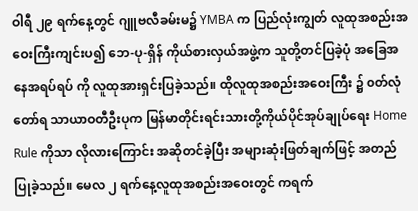ဝါရီ ၂၉ ရက်နေ့တွင် ဂျူဗလီခမ်းမ၌ YMBA က ပြည်လုံးကျွတ် လူထုအစည်းအဝေးကြီးကျင်းပ၍ ဘေ-ပု-ရှိန် ကိုယ်စားလှယ်အဖွဲ့က သူတို့တင်ပြခဲ့ပုံ အခြေအနေအရပ်ရပ် ကို လူထုအားရှင်းပြခဲ့သည်။ ထိုလူထုအစည်းအဝေးကြီး ၌ ၀တ်လုံတော်ရ သာယာဝတီဦးပုက မြန်မာတိုင်းရင်းသားတို့ကိုယ်ပိုင်အုပ်ချုပ်ရေး Home Rule ကိုသာ လိုလားကြောင်း အဆိုတင်ခဲ့ပြီး အများဆုံးဖြတ်ချက်ဖြင့် အတည်ပြုခဲ့သည်။ မေလ ၂ ရက်နေ့လူထုအစည်းအဝေးတွင် ကရက်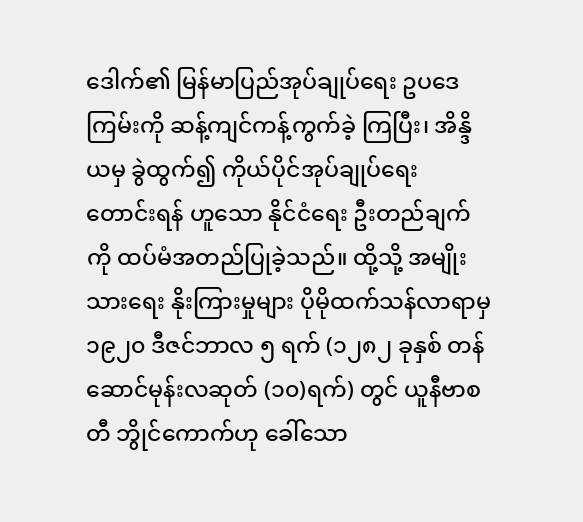ဒေါက်၏ မြန်မာပြည်အုပ်ချုပ်ရေး ဥပဒေကြမ်းကို ဆန့်ကျင်ကန့်ကွက်ခဲ့ ကြပြီး၊ အိန္ဒိယမှ ခွဲထွက်၍ ကိုယ်ပိုင်အုပ်ချုပ်ရေး တောင်းရန် ဟူသော နိုင်ငံရေး ဦးတည်ချက်ကို ထပ်မံအတည်ပြုခဲ့သည်။ ထို့သို့ အမျိုးသားရေး နိုးကြားမှုများ ပိုမိုထက်သန်လာရာမှ ၁၉၂၀ ဒီဇင်ဘာလ ၅ ရက် (၁၂၈၂ ခုနှစ် တန်ဆောင်မုန်းလဆုတ် (၁၀)ရက်) တွင် ယူနီဗာစတီ ဘွိုင်ကောက်ဟု ခေါ်သော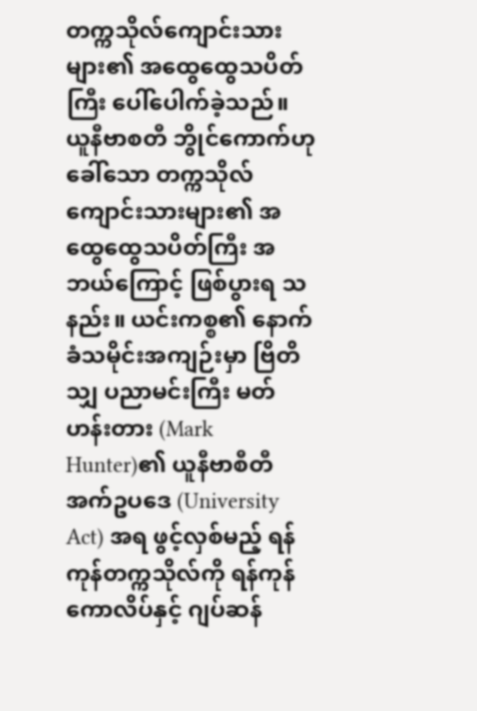တက္ကသိုလ်ကျောင်းသားများ၏ အထွေထွေသပိတ်ကြီး ပေါ်ပေါက်ခဲ့သည်။
ယူနီဗာစတီ ဘွိုင်ကောက်ဟု ခေါ်သော တက္ကသိုလ်ကျောင်းသားများ၏ အထွေထွေသပိတ်ကြီး အဘယ်ကြောင့် ဖြစ်ပွားရ သနည်း။ ယင်းကစ္စ၏ နောက်ခံသမိုင်းအကျဉ်းမှာ ဗြိတိသျှ ပညာမင်းကြီး မတ်ဟန်းတား (Mark Hunter)၏ ယူနီဗာစီတီ အက်ဥပဒေ (University Act) အရ ဖွင့်လှစ်မည့် ရန်ကုန်တက္ကသိုလ်ကို ရန်ကုန်ကောလိပ်နှင့် ဂျပ်ဆန်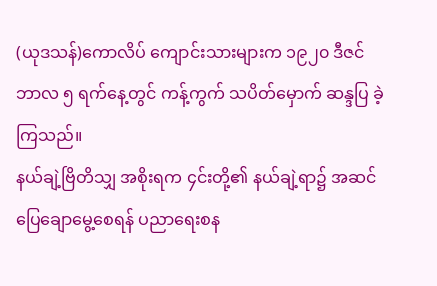(ယုဒသန်)ကောလိပ် ကျောင်းသားများက ၁၉၂၀ ဒီဇင်ဘာလ ၅ ရက်နေ့တွင် ကန့်ကွက် သပိတ်မှောက် ဆန္ဒပြ ခဲ့ကြသည်။
နယ်ချဲ့ဗြိတိသျှ အစိုးရက ၄င်းတို့၏ နယ်ချဲ့ရာ၌ အဆင်ပြေချောမွေ့စေရန် ပညာရေးစန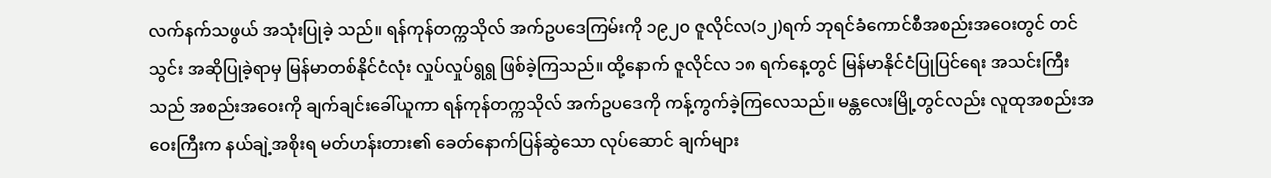လက်နက်သဖွယ် အသုံးပြုခဲ့ သည်။ ရန်ကုန်တက္ကသိုလ် အက်ဥပဒေကြမ်းကို ၁၉၂၀ ဇူလိုင်လ(၁၂)ရက် ဘုရင်ခံကောင်စီအစည်းအဝေးတွင် တင်သွင်း အဆိုပြုခဲ့ရာမှ မြန်မာတစ်နိုင်ငံလုံး လှုပ်လှုပ်ရွရွ ဖြစ်ခဲ့ကြသည်။ ထို့နောက် ဇူလိုင်လ ၁၈ ရက်နေ့တွင် မြန်မာနိုင်ငံပြုပြင်ရေး အသင်းကြီးသည် အစည်းအဝေးကို ချက်ချင်းခေါ်ယူကာ ရန်ကုန်တက္ကသိုလ် အက်ဥပဒေကို ကန့်ကွက်ခဲ့ကြလေသည်။ မန္တလေးမြို့တွင်လည်း လူထုအစည်းအဝေးကြီးက နယ်ချဲ့အစိုးရ မတ်ဟန်းတား၏ ခေတ်နောက်ပြန်ဆွဲသော လုပ်ဆောင် ချက်များ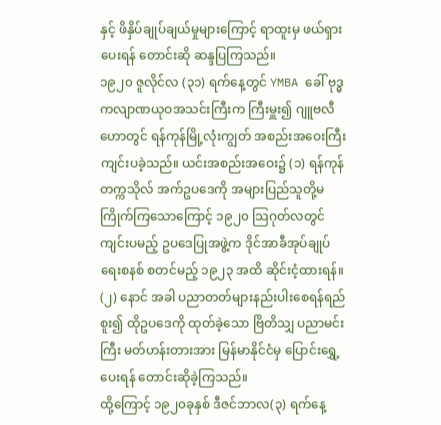နှင့် ဖိနှိပ်ချုပ်ချယ်မှုများကြောင့် ရာထူးမှ ဖယ်ရှားပေးရန် တောင်းဆို ဆန္ဒပြကြသည်။
၁၉၂၀ ဇူလိုင်လ (၃၁) ရက်နေ့တွင် YMBA ခေါ် ဗုဒ္ဓ ကလျာဏယုဝအသင်းကြီးက ကြီးမှူး၍ ဂျူဗလီဟောတွင် ရန်ကုန်မြို့လုံးကျွတ် အစည်းအဝေးကြီး ကျင်းပခဲ့သည်။ ယင်းအစည်းအဝေး၌ (၁) ရန်ကုန်တက္ကသိုလ် အက်ဥပဒေကို အများပြည်သူတို့မကြိုက်ကြသောကြောင့် ၁၉၂၀ သြဂုတ်လတွင်ကျင်းပမည့် ဥပဒေပြုအဖွဲ့က ဒိုင်အာခီအုပ်ချုပ်ရေးစနစ် စတင်မည့် ၁၉၂၃ အထိ ဆိုင်းငံ့ထားရန်။ (၂) နောင် အခါ ပညာတတ်များနည်းပါးစေရန်ရည်စူး၍ ထိုဥပဒေကို ထုတ်ခဲ့သော ဗြိတိသျှ ပညာမင်းကြီး မတ်ဟန်းတားအား မြန်မာနိုင်ငံမှ ပြောင်းရွှေ့ပေးရန် တောင်းဆိုခဲ့ကြသည်။
ထို့ကြောင့် ၁၉၂၀ခုနှစ် ဒီဇင်ဘာလ(၃) ရက်နေ့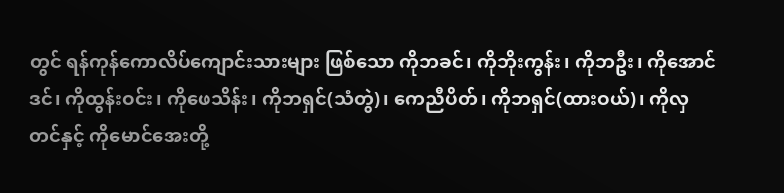တွင် ရန်ကုန်ကောလိပ်ကျောင်းသားများ ဖြစ်သော ကိုဘခင်၊ ကိုဘိုးကွန်း၊ ကိုဘဦး၊ ကိုအောင်ဒင်၊ ကိုထွန်းဝင်း၊ ကိုဖေသိန်း၊ ကိုဘရှင်(သံတွဲ)၊ ကေညီပိတ်၊ ကိုဘရှင်(ထားဝယ်)၊ ကိုလှတင်နှင့် ကိုမောင်အေးတို့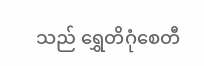သည် ရွှေတိဂုံစေတီ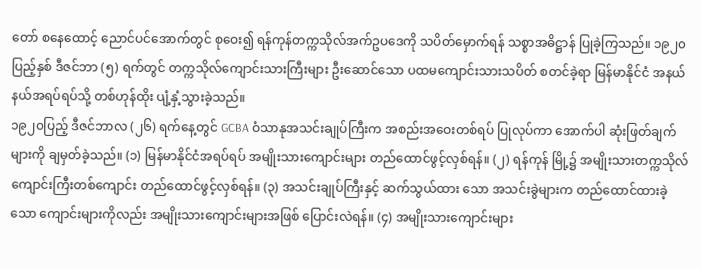တော် စနေထောင့် ညောင်ပင်အောက်တွင် စုဝေး၍ ရန်ကုန်တက္ကသိုလ်အက်ဥပဒေကို သပိတ်မှောက်ရန် သစ္စာအဓိဋ္ဌာန် ပြုခဲ့ကြသည်။ ၁၉၂၀ပြည့်နှစ် ဒီဇင်ဘာ (၅) ရက်တွင် တက္ကသိုလ်ကျောင်းသားကြီးများ ဦးဆောင်သော ပထမကျောင်းသားသပိတ် စတင်ခဲ့ရာ မြန်မာနိုင်ငံ အနယ်နယ်အရပ်ရပ်သို့ တစ်ဟုန်ထိုး ပျံ့နှံ့သွားခဲ့သည်။
၁၉၂၀ပြည့် ဒီဇင်ဘာလ (၂၆) ရက်နေ့တွင် GCBA ဝံသာနုအသင်းချုပ်ကြီးက အစည်းအဝေးတစ်ရပ် ပြုလုပ်ကာ အောက်ပါ ဆုံးဖြတ်ချက်များကို ချမှတ်ခဲ့သည်။ (၁) မြန်မာနိုင်ငံအရပ်ရပ် အမျိုးသားကျောင်းများ တည်ထောင်ဖွင့်လှစ်ရန်။ (၂) ရန်ကုန် မြို့၌ အမျိုးသားတက္ကသိုလ် ကျောင်းကြီးတစ်ကျောင်း တည်ထောင်ဖွင့်လှစ်ရန်။ (၃) အသင်းချုပ်ကြီးနှင့် ဆက်သွယ်ထား သော အသင်းခွဲများက တည်ထောင်ထားခဲ့သော ကျောင်းများကိုလည်း အမျိုးသားကျောင်းများအဖြစ် ပြောင်းလဲရန်။ (၄) အမျိုးသားကျောင်းများ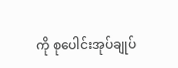ကို စုပေါင်းအုပ်ချုပ်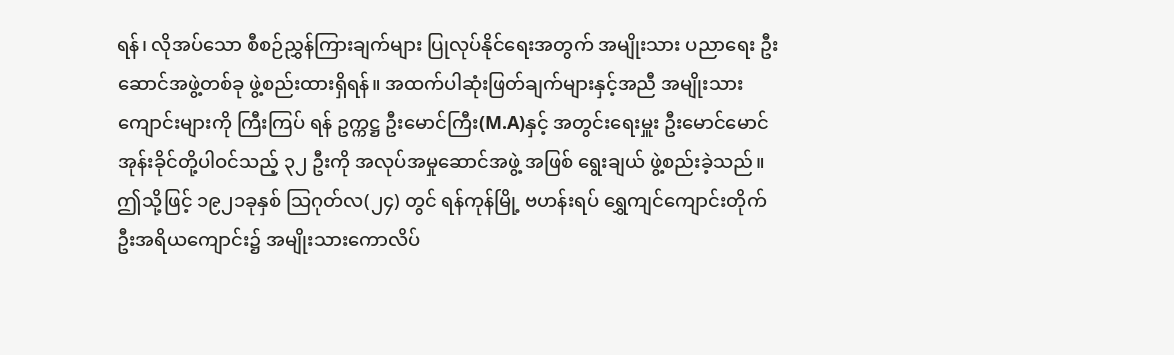ရန်၊ လိုအပ်သော စီစဉ်ညွှန်ကြားချက်များ ပြုလုပ်နိုင်ရေးအတွက် အမျိုးသား ပညာရေး ဦးဆောင်အဖွဲ့တစ်ခု ဖွဲ့စည်းထားရှိရန်။ အထက်ပါဆုံးဖြတ်ချက်များနှင့်အညီ အမျိုးသားကျောင်းများကို ကြီးကြပ် ရန် ဥက္ကဋ္ဌ ဦးမောင်ကြီး(M.A)နှင့် အတွင်းရေးမှူး ဦးမောင်မောင်အုန်းခိုင်တို့ပါဝင်သည့် ၃၂ ဦးကို အလုပ်အမှုဆောင်အဖွဲ့ အဖြစ် ရွေးချယ် ဖွဲ့စည်းခဲ့သည်။ ဤသို့ဖြင့် ၁၉၂၁ခုနှစ် သြဂုတ်လ(၂၄) တွင် ရန်ကုန်မြို့ ဗဟန်းရပ် ရွှေကျင်ကျောင်းတိုက် ဦးအရိယကျောင်း၌ အမျိုးသားကောလိပ်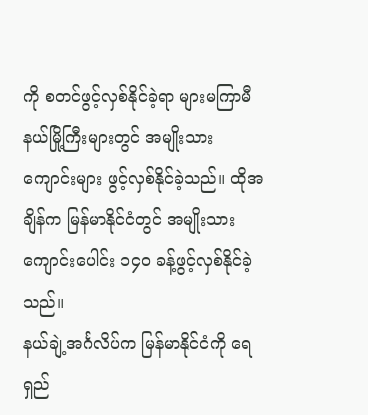ကို စတင်ဖွင့်လှစ်နိုင်ခဲ့ရာ များမကြာမီ နယ်မြို့ကြီးများတွင် အမျိုးသားကျောင်းများ ဖွင့်လှစ်နိုင်ခဲ့သည်။ ထိုအချိန်က မြန်မာနိုင်ငံတွင် အမျိုးသားကျောင်းပေါင်း ၁၄၀ ခန့်ဖွင့်လှစ်နိုင်ခဲ့ သည်။
နယ်ချဲ့အင်္ဂလိပ်က မြန်မာနိုင်ငံကို ရေရှည်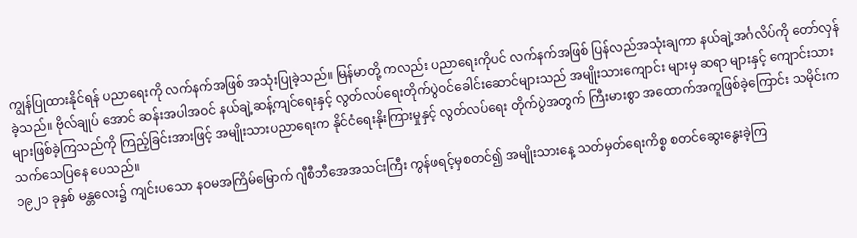ကျွန်ပြုထားနိုင်ရန် ပညာရေးကို လက်နက်အဖြစ် အသုံးပြုခဲ့သည်။ မြန်မာတို့ ကလည်း ပညာရေးကိုပင် လက်နက်အဖြစ် ပြန်လည်အသုံးချကာ နယ်ချဲ့အင်္ဂလိပ်ကို တော်လှန်ခဲ့သည်။ ဗိုလ်ချုပ် အောင် ဆန်းအပါအဝင် နယ်ချဲ့ဆန့်ကျင်ရေးနှင့် လွတ်လပ်ရေးတိုက်ပွဲဝင်ခေါင်းဆောင်များသည် အမျိုးသားကျောင်း များမှ ဆရာ များနှင့် ကျောင်းသားများဖြစ်ခဲ့ကြသည်ကို ကြည့်ခြင်းအားဖြင့် အမျိုးသားပညာရေးက နိုင်ငံရေးနိုးကြားမှုနှင့် လွတ်လပ်ရေး တိုက်ပွဲအတွက် ကြီးမားစွာ အထောက်အကူဖြစ်ခဲ့ကြောင်း သမိုင်းက သက်သေပြနေ ပေသည်။
၁၉၂၁ ခုနှစ် မန္တလေး၌ ကျင်းပသော နဝမအကြိမ်မြောက် ဂျီစီဘီအေအသင်းကြီး ကွန်ဖရင့်မှစတင်၍ အမျိုးသားနေ့ သတ်မှတ်ရေးကိစ္စ စတင်ဆွေးနွေးခဲ့ကြ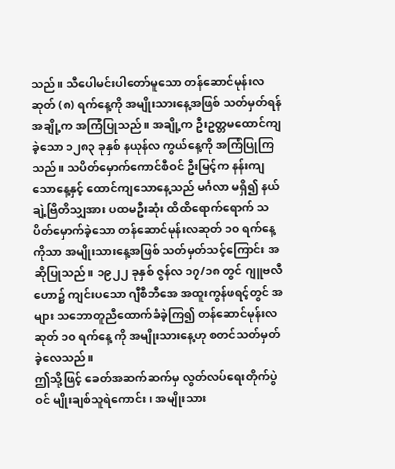သည်။ သီပေါမင်းပါတော်မူသော တန်ဆောင်မုန်းလဆုတ် (၈) ရက်နေ့ကို အမျိုးသားနေ့အဖြစ် သတ်မှတ်ရန် အချို့က အကြံပြုသည်။ အချို့က ဦးဥတ္တမထောင်ကျခဲ့သော ၁၂၈၃ ခုနှစ် နယုန်လ ကွယ်နေ့ကို အကြံပြုကြသည်။ သပိတ်မှောက်ကောင်စီဝင် ဦးမြင့်က နန်းကျသောနေ့နှင့် ထောင်ကျသောနေ့သည် မင်္ဂလာ မရှိ၍ နယ်ချဲ့ဗြိတိသျှအား ပထမဦးဆုံး ထိထိရောက်ရောက် သပိတ်မှောက်ခဲ့သော တန်ဆောင်မုန်းလဆုတ် ၁၀ ရက်နေ့ ကိုသာ အမျိုးသားနေ့အဖြစ် သတ်မှတ်သင့်ကြောင်း အဆိုပြုသည်။ ၁၉၂၂ ခုနှစ် ဇွန်လ ၁၇/၁၈ တွင် ဂျူဗလီဟော၌ ကျင်းပသော ဂျီစီဘီအေ အထူးကွန်ဖရင့်တွင် အများ သဘောတူညီထောက်ခံခဲ့ကြ၍ တန်ဆောင်မုန်းလဆုတ် ၁၀ ရက်နေ့ ကို အမျိုးသားနေ့ဟု စတင်သတ်မှတ်ခဲ့လေသည်။
ဤသို့ဖြင့် ခေတ်အဆက်ဆက်မှ လွတ်လပ်ရေးတိုက်ပွဲဝင် မျိုးချစ်သူရဲကောင်း၊ အမျိုးသား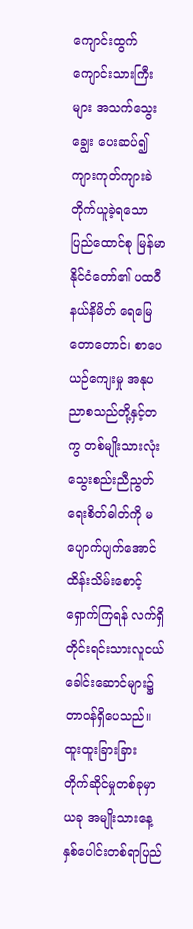ကျောင်းထွက် ကျောင်းသားကြီး များ အသက်သွေးချွေး ပေးဆပ်၍ ကျားကုတ်ကျားခဲ တိုက်ယူခဲ့ရသော ပြည်ထောင်စု မြန်မာနိုင်ငံတော်၏ ပထဝီနယ်နိမိတ် ရေမြေတောတောင်၊ စာပေယဉ်ကျေးမှု အနုပညာစသည်တို့နှင့်တကွ တစ်မျိုးသားလုံး သွေးစည်းညီညွတ်ရေးစိတ်ဓါတ်ကို မပျောက်ပျက်အောင် ထိန်းသိမ်းစောင့် ရှောက်ကြရန် လက်ရှိ တိုင်းရင်းသားလူငယ်ခေါင်းဆောင်များ၌ တာဝန်ရှိပေသည်။
ထူးထူးခြားခြား တိုက်ဆိုင်မှုတစ်ခုမှာ ယခု အမျိုးသားနေ့ နှစ်ပေါင်းတစ်ရာပြည်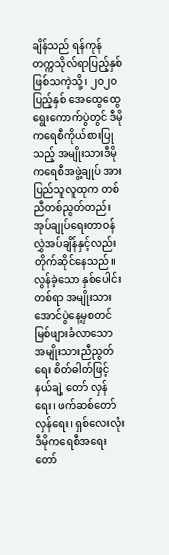ချိန်သည် ရန်ကုန်တက္ကသိုလ်ရာပြည့်နှစ် ဖြစ်သကဲ့သို့၊ ၂၀၂၀ ပြည့်နှစ် အေထွေထွေရွေးကောက်ပွဲတွင် ဒီမိုကရေစီကိုယ်စားပြုသည့် အမျိုးသားဒီမိုကရေစီအဖွဲ့ချုပ် အား ပြည်သူလူထုက တစ်ညီတစ်ညွတ်တည်း အုပ်ချုပ်ရေးတာဝန်လွှဲအပ်ချိန်နှင့်လည်း တိုက်ဆိုင်နေသည်။ လွန်ခဲ့သော နှစ်ပေါင်းတစ်ရာ အမျိုးသားအောင်ပွဲနေ့မှစတင် မြစ်ဖျားခံလာသော အမျိုးသားညီညွတ်ရေး စိတ်ဓါတ်ဖြင့် နယ်ချဲ့ တော် လှန်ရေး၊ ဖက်ဆစ်တော်လှန်ရေး၊ ရှစ်လေးလုံးဒီမိုကရေစီအရေးတော်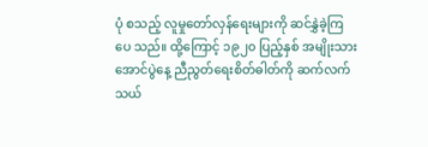ပုံ စသည့် လူမှုတော်လှန်ရေးများကို ဆင်နွှဲခဲ့ကြပေ သည်။ ထို့ကြောင့် ၁၉၂၀ ပြည့်နှစ် အမျိုးသားအောင်ပွဲနေ့ ညီညွတ်ရေးစိတ်ဓါတ်ကို ဆက်လက်သယ်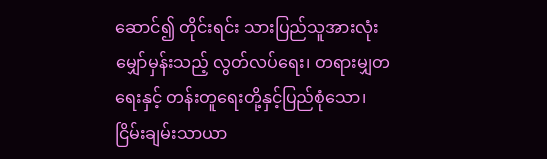ဆောင်၍ တိုင်းရင်း သားပြည်သူအားလုံး မျှော်မှန်းသည့် လွတ်လပ်ရေး၊ တရားမျှတရေးနှင့် တန်းတူရေးတို့နှင့်ပြည်စုံသော၊ ငြိမ်းချမ်းသာယာ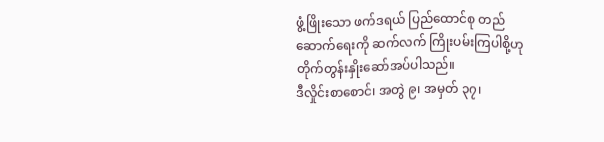ဖွံ့ဖြိုးသော ဖက်ဒရယ် ပြည်ထောင်စု တည်ဆောက်ရေးကို ဆက်လက် ကြိုးပမ်းကြပါစို့ဟု တိုက်တွန်းနှိုးဆော်အပ်ပါသည်။
ဒီလှိုင်းစာစောင်၊ အတွဲ ၉၊ အမှတ် ၃၇၊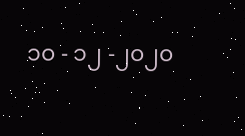၁၀ - ၁၂ -၂၀၂၀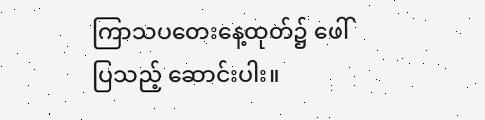ကြာသပတေးနေ့ထုတ်၌ ဖေါ်ပြသည့် ဆောင်းပါး။